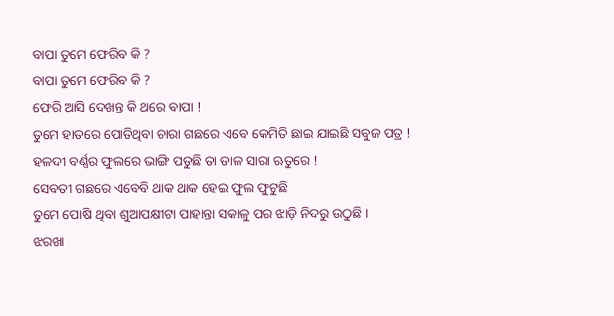ବାପା ତୁମେ ଫେରିବ କି ?
ବାପା ତୁମେ ଫେରିବ କି ?
ଫେରି ଆସି ଦେଖନ୍ତ କି ଥରେ ବାପା !
ତୁମେ ହାତରେ ପୋତିଥିବା ଚାରା ଗଛରେ ଏବେ କେମିତି ଛାଇ ଯାଇଛି ସବୁଜ ପତ୍ର !
ହଳଦୀ ବର୍ଣ୍ଣର ଫୁଲରେ ଭାଙ୍ଗି ପଡୁଛି ତା ଡାଳ ସାରା ଋତୁରେ !
ସେବତୀ ଗଛରେ ଏବେବି ଥାକ ଥାକ ହେଇ ଫୁଲ ଫୁଟୁଛି
ତୁମେ ପୋଷି ଥିବା ଶୁଆପକ୍ଷୀଟା ପାହାନ୍ତା ସକାଳୁ ପର ଝାଡ଼ି ନିଦରୁ ଉଠୁଛି ।
ଝରଖା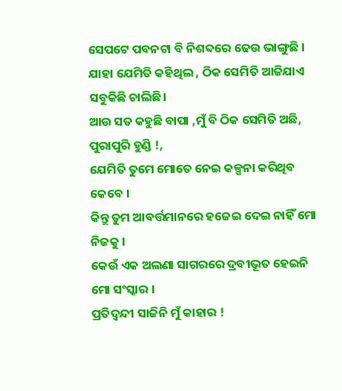ସେପଟେ ପବନଟା ବି ନିଶବ୍ଦରେ ଢେଉ ଭାଙ୍ଗୁଛି ।
ଯାହା ଯେମିତି କହିଥିଲ , ଠିକ ସେମିତି ଆଜିଯାଏ ସବୁକିଛି ଚାଲିଛି।
ଆଉ ସତ କହୁଛି ବାପା ,ମୁଁ ବି ଠିକ ସେମିତି ଅଛି,
ପୁରାପୁରି ହୁଣ୍ଡି !,
ଯେମିତି ତୁମେ ମୋତେ ନେଇ କଳ୍ପନା କରିଥିବ କେବେ ।
କିନ୍ତୁ ତୁମ ଆବର୍ତ୍ତମାନରେ ହଜେଇ ଦେଇ ନାହିଁ ମୋ ନିଜକୁ ।
କେଉଁ ଏକ ଅଲଣା ସାଗରରେ ଦ୍ରବୀଭୂତ ହେଇନି ମୋ ସଂସ୍କାର ।
ପ୍ରତିଦ୍ୱନ୍ଦୀ ସାଜିନି ମୁଁ କାହାର !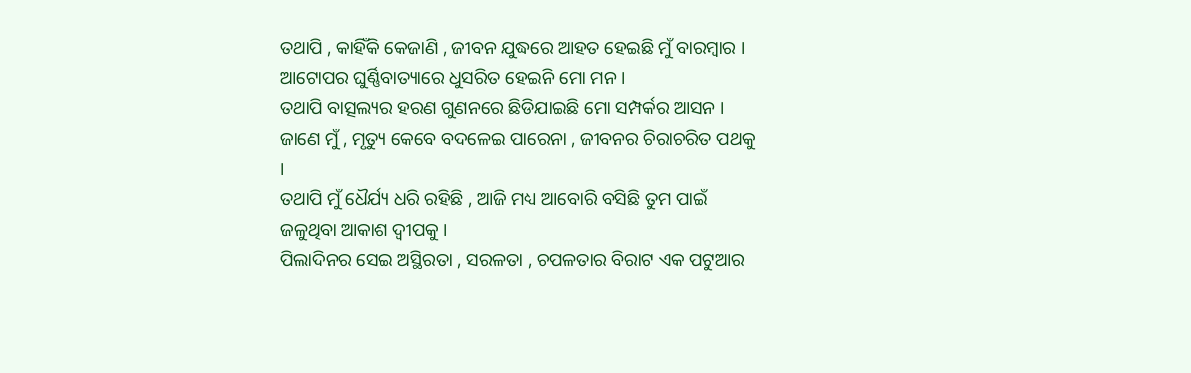ତଥାପି , କାହିଁକି କେଜାଣି , ଜୀବନ ଯୁଦ୍ଧରେ ଆହତ ହେଇଛି ମୁଁ ବାରମ୍ବାର ।
ଆଟୋପର ଘୁର୍ଣ୍ଣିବାତ୍ୟାରେ ଧୁସରିତ ହେଇନି ମୋ ମନ ।
ତଥାପି ବାତ୍ସଲ୍ୟର ହରଣ ଗୁଣନରେ ଛିଡିଯାଇଛି ମୋ ସମ୍ପର୍କର ଆସନ ।
ଜାଣେ ମୁଁ , ମୃତ୍ୟୁ କେବେ ବଦଳେଇ ପାରେନା , ଜୀବନର ଚିରାଚରିତ ପଥକୁ ।
ତଥାପି ମୁଁ ଧୈର୍ଯ୍ୟ ଧରି ରହିଛି , ଆଜି ମଧ୍ୟ ଆବୋରି ବସିଛି ତୁମ ପାଇଁ ଜଳୁଥିବା ଆକାଶ ଦ୍ବୀପକୁ ।
ପିଲାଦିନର ସେଇ ଅସ୍ଥିରତା , ସରଳତା , ଚପଳତାର ବିରାଟ ଏକ ପଟୁଆର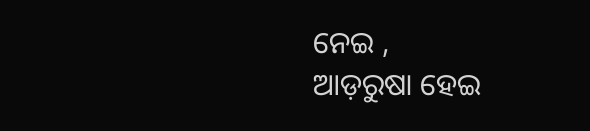ନେଇ ,
ଆଡ଼ରୁଷା ହେଇ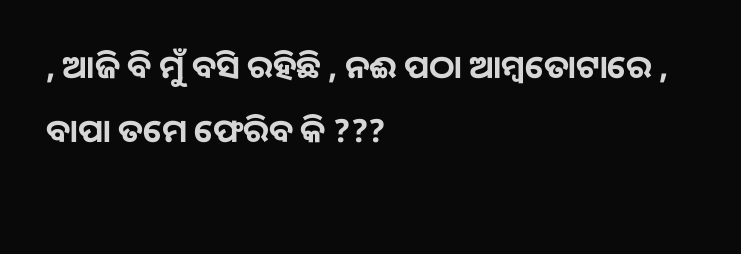, ଆଜି ବି ମୁଁ ବସି ରହିଛି , ନଈ ପଠା ଆମ୍ବତୋଟାରେ ,
ବାପା ତମେ ଫେରିବ କି ???